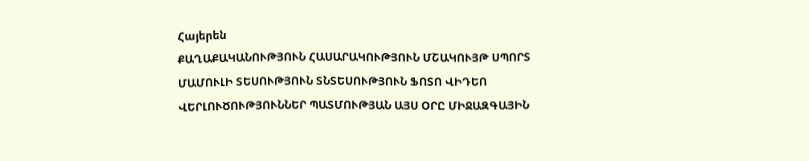Հայերեն
ՔԱՂԱՔԱԿԱՆՈՒԹՅՈՒՆ ՀԱՍԱՐԱԿՈՒԹՅՈՒՆ ՄՇԱԿՈՒՅԹ ՍՊՈՐՏ ՄԱՄՈՒԼԻ ՏԵՍՈՒԹՅՈՒՆ ՏՆՏԵՍՈՒԹՅՈՒՆ ՖՈՏՈ ՎԻԴԵՈ ՎԵՐԼՈՒԾՈՒԹՅՈՒՆՆԵՐ ՊԱՏՄՈՒԹՅԱՆ ԱՅՍ ՕՐԸ ՄԻՋԱԶԳԱՅԻՆ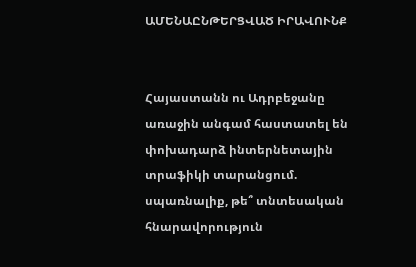ԱՄԵՆԱԸՆԹԵՐՑՎԱԾ ԻՐԱՎՈՒՆՔ


Հայաստանն ու Ադրբեջանը առաջին անգամ հաստատել են փոխադարձ ինտերնետային տրաֆիկի տարանցում. սպառնալիք, թե՞ տնտեսական հնարավորություն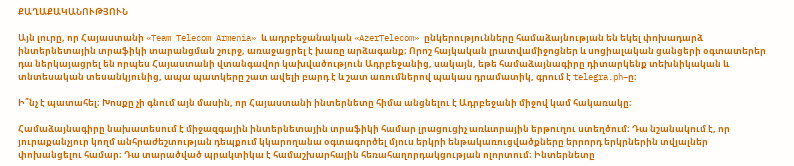ՔԱՂԱՔԱԿԱՆՈՒԹՅՈՒՆ

Այն լուրը, որ Հայաստանի «Team Telecom Armenia» և ադրբեջանական «AzerTelecom» ընկերությունները համաձայնության են եկել փոխադարձ ինտերնետային տրաֆիկի տարանցման շուրջ, առաջացրել է խառը արձագանք։ Որոշ հայկական լրատվամիջոցներ և սոցիալական ցանցերի օգտատերեր դա ներկայացրել են որպես Հայաստանի վտանգավոր կախվածություն Ադրբեջանից, սակայն, եթե համաձայնագիրը դիտարկենք տեխնիկական և տնտեսական տեսանկյունից, ապա պատկերը շատ ավելի բարդ է և շատ առումներով պակաս դրամատիկ, գրում է telegra.ph–ը։

Ի՞նչ է պատահել։ Խոսքը չի գնում այն մասին, որ Հայաստանի ինտերնետը հիմա անցնելու է Ադրբեջանի միջով կամ հակառակը։

Համաձայնագիրը նախատեսում է միջազգային ինտերնետային տրաֆիկի համար լրացուցիչ առևտրային երթուղու ստեղծում։ Դա նշանակում է, որ յուրաքանչյուր կողմ անհրաժեշտության դեպքում կկարողանա օգտագործել մյուս երկրի ենթակառուցվածքները երրորդ երկրներին տվյալներ փոխանցելու համար։ Դա տարածված պրակտիկա է համաշխարհային հեռահաղորդակցության ոլորտում։ Ինտերնետը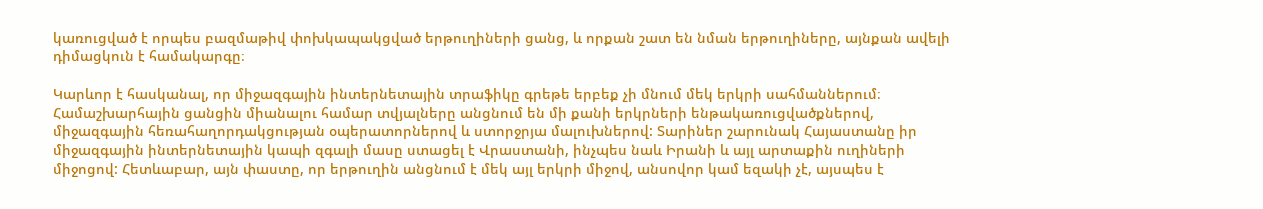կառուցված է որպես բազմաթիվ փոխկապակցված երթուղիների ցանց, և որքան շատ են նման երթուղիները, այնքան ավելի դիմացկուն է համակարգը։

Կարևոր է հասկանալ, որ միջազգային ինտերնետային տրաֆիկը գրեթե երբեք չի մնում մեկ երկրի սահմաններում։ Համաշխարհային ցանցին միանալու համար տվյալները անցնում են մի քանի երկրների ենթակառուցվածքներով, միջազգային հեռահաղորդակցության օպերատորներով և ստորջրյա մալուխներով: Տարիներ շարունակ Հայաստանը իր միջազգային ինտերնետային կապի զգալի մասը ստացել է Վրաստանի, ինչպես նաև Իրանի և այլ արտաքին ուղիների միջոցով: Հետևաբար, այն փաստը, որ երթուղին անցնում է մեկ այլ երկրի միջով, անսովոր կամ եզակի չէ, այսպես է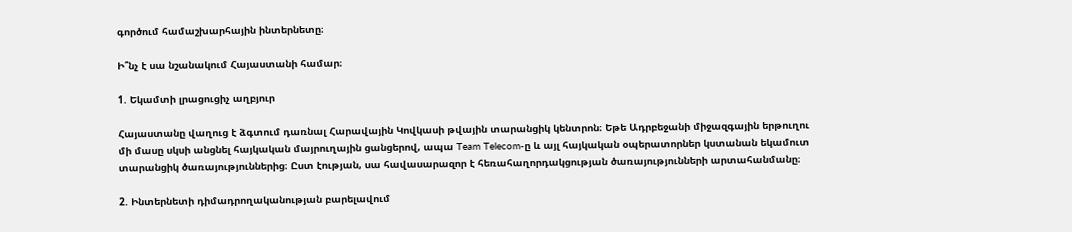գործում համաշխարհային ինտերնետը։

Ի՞նչ է սա նշանակում Հայաստանի համար։

1. Եկամտի լրացուցիչ աղբյուր

Հայաստանը վաղուց է ձգտում դառնալ Հարավային Կովկասի թվային տարանցիկ կենտրոն։ Եթե Ադրբեջանի միջազգային երթուղու մի մասը սկսի անցնել հայկական մայրուղային ցանցերով, ապա Team Telecom-ը և այլ հայկական օպերատորներ կստանան եկամուտ տարանցիկ ծառայություններից։ Ըստ էության, սա հավասարազոր է հեռահաղորդակցության ծառայությունների արտահանմանը։

2. Ինտերնետի դիմադրողականության բարելավում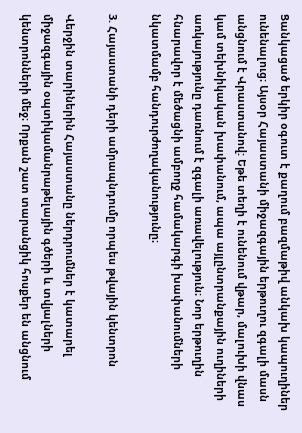Ցանկացած երկիր օգուտ է քաղում բազմաթիվ անկախ կապուղիներ ունենալուց։ Այսօր Հայաստանի միջազգային երթուղու զգալի մասն անցնում է Վրաստանով: Եթե տեղի է ունենում վթար, մալուխի վնաս կամ տեխնիկական խափանում, ապա այլընտրանքային ուղիների առկայությունը դառնում է զգալի առավելություն։ Նոր երթուղին հնարավոր է մեծացնի ամբողջ համակարգի խափանումների նկատմամբ հանդուրժողականությունը։

3. Հայաստանի դերի ամրապնդումը որպես թվային կենտրոն

Վերջին տարիներին Հայաստանը ներդրումներ է կատարել միջազգային օպտիկամանրաթելային գծերի և տվյալների կենտրոնների մեջ։ Որքան շատ տարանցիկ հոսքեր են անցնում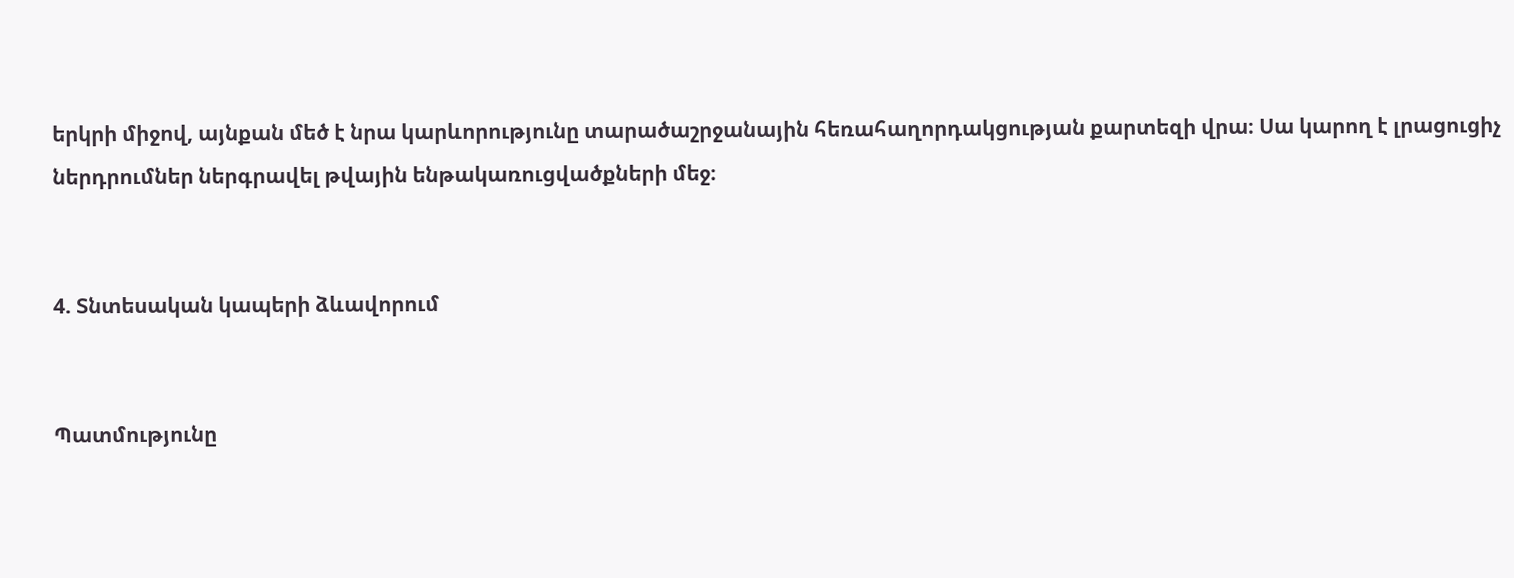երկրի միջով, այնքան մեծ է նրա կարևորությունը տարածաշրջանային հեռահաղորդակցության քարտեզի վրա։ Սա կարող է լրացուցիչ ներդրումներ ներգրավել թվային ենթակառուցվածքների մեջ։


4. Տնտեսական կապերի ձևավորում


Պատմությունը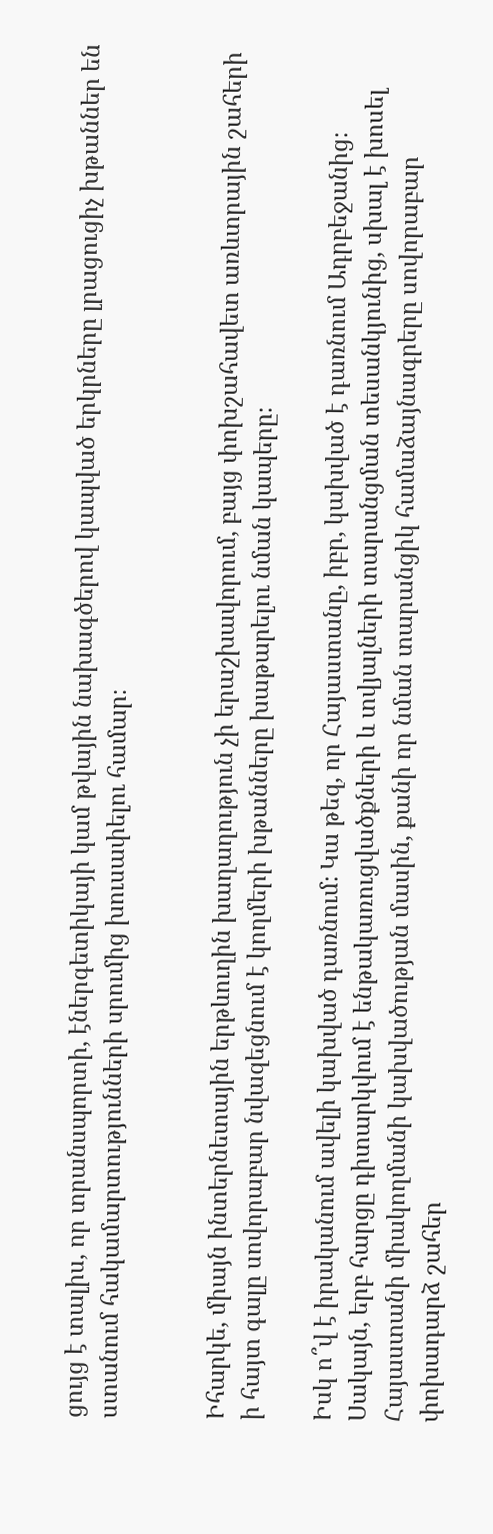ցույց է տալիս, որ տրանսպորտի, էներգետիկայի կամ թվային նախագծերով կապված երկրները լրացուցիչ խթաններ են ստանում հակամարտությունների սրումից խուսափելու համար։


Իհարկե, միայն ինտերնետային երթևուղին խաղաղություն չի երաշխավորում, բայց փոխշահավետ առևտրային շահերի ի հայտ գալը սովորաբար նվազեցնում է կողմերի խթանները խաթարելու նման կապերը։

Իսկ ո՞վ է իրականում ավելի կախված դառնում։ Կա թեզ, որ Հայաստանը, իբր, կախված է դառնում Ադրբեջանից։ Սակայն, երբ հարցը դիտարկվում է ենթակառուցվածքների և տվյալների տարանցման տեսանկյունից, սխալ է խոսել Հայաստանի միակողմանի կախվածության մասին, քանի որ նման տարանցիկ համաձայնագրերը սովորաբար փոխադարձ շահեր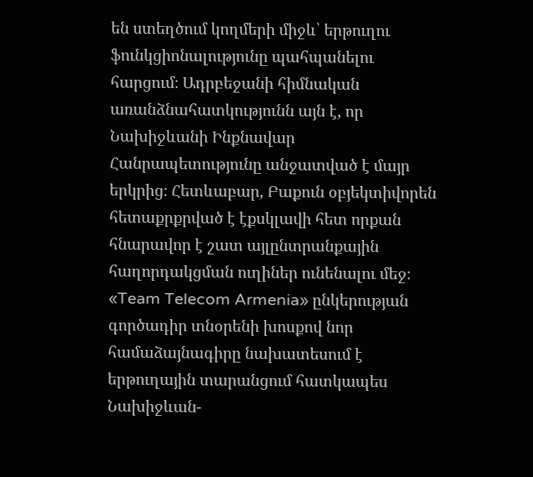են ստեղծում կողմերի միջև՝ երթուղու ֆունկցիոնալությունը պահպանելու հարցում։ Ադրբեջանի հիմնական առանձնահատկությունն այն է, որ Նախիջևանի Ինքնավար Հանրապետությունը անջատված է մայր երկրից։ Հետևաբար, Բաքուն օբյեկտիվորեն հետաքրքրված է էքսկլավի հետ որքան հնարավոր է շատ այլընտրանքային հաղորդակցման ուղիներ ունենալու մեջ։ «Team Telecom Armenia» ընկերության գործադիր տնօրենի խոսքով նոր համաձայնագիրը նախատեսում է երթուղային տարանցում հատկապես Նախիջևան-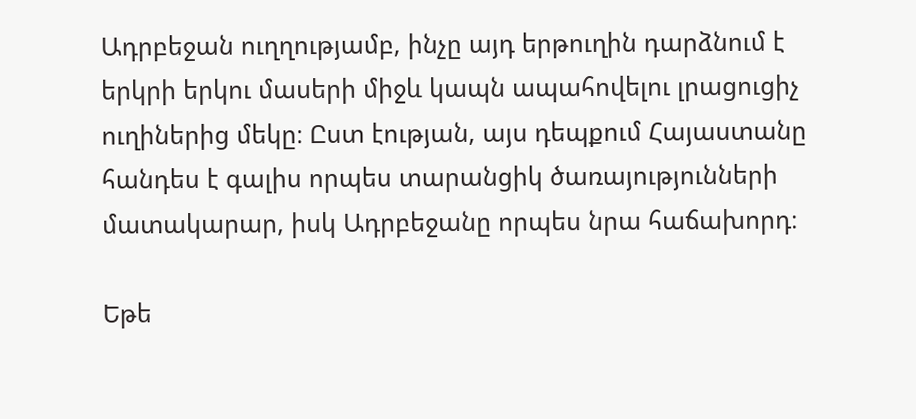Ադրբեջան ուղղությամբ, ինչը այդ երթուղին դարձնում է երկրի երկու մասերի միջև կապն ապահովելու լրացուցիչ ուղիներից մեկը։ Ըստ էության, այս դեպքում Հայաստանը հանդես է գալիս որպես տարանցիկ ծառայությունների մատակարար, իսկ Ադրբեջանը որպես նրա հաճախորդ։

Եթե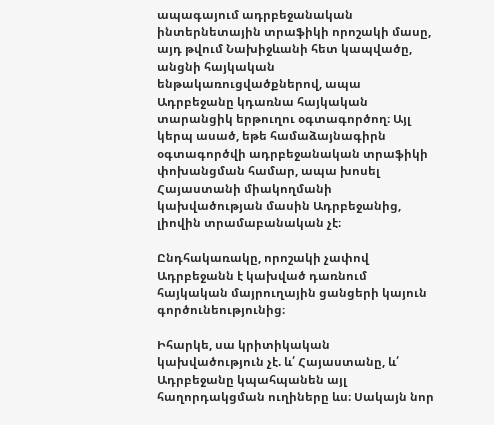ապագայում ադրբեջանական ինտերնետային տրաֆիկի որոշակի մասը, այդ թվում Նախիջևանի հետ կապվածը, անցնի հայկական ենթակառուցվածքներով, ապա Ադրբեջանը կդառնա հայկական տարանցիկ երթուղու օգտագործող։ Այլ կերպ ասած, եթե համաձայնագիրն օգտագործվի ադրբեջանական տրաֆիկի փոխանցման համար, ապա խոսել Հայաստանի միակողմանի կախվածության մասին Ադրբեջանից, լիովին տրամաբանական չէ։

Ընդհակառակը, որոշակի չափով Ադրբեջանն է կախված դառնում հայկական մայրուղային ցանցերի կայուն գործունեությունից։

Իհարկե, սա կրիտիկական կախվածություն չէ. և՛ Հայաստանը, և՛ Ադրբեջանը կպահպանեն այլ հաղորդակցման ուղիները ևս։ Սակայն նոր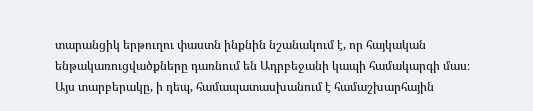տարանցիկ երթուղու փաստն ինքնին նշանակում է, որ հայկական ենթակառուցվածքները դառնում են Ադրբեջանի կապի համակարգի մաս։ Այս տարբերակը, ի դեպ, համապատասխանում է համաշխարհային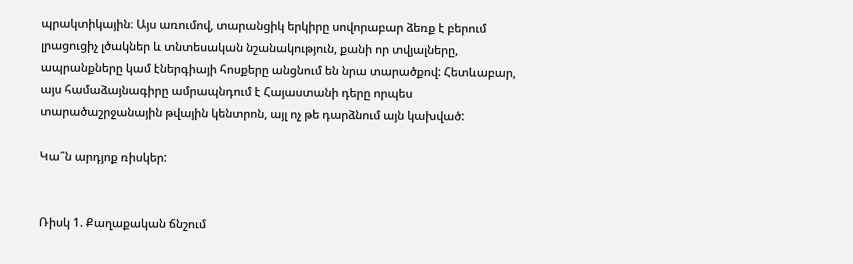պրակտիկային։ Այս առումով, տարանցիկ երկիրը սովորաբար ձեռք է բերում լրացուցիչ լծակներ և տնտեսական նշանակություն, քանի որ տվյալները, ապրանքները կամ էներգիայի հոսքերը անցնում են նրա տարածքով: Հետևաբար, այս համաձայնագիրը ամրապնդում է Հայաստանի դերը որպես տարածաշրջանային թվային կենտրոն, այլ ոչ թե դարձնում այն կախված:

Կա՞ն արդյոք ռիսկեր:


Ռիսկ 1. Քաղաքական ճնշում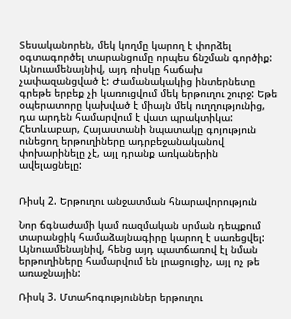Տեսականորեն, մեկ կողմը կարող է փորձել օգտագործել տարանցումը որպես ճնշման գործիք: Այնուամենայնիվ, այդ ռիսկը հաճախ չափազանցված է: Ժամանակակից ինտերնետը գրեթե երբեք չի կառուցվում մեկ երթուղու շուրջ: Եթե օպերատորը կախված է միայն մեկ ուղղությունից, դա արդեն համարվում է վատ պրակտիկա: Հետևաբար, Հայաստանի նպատակը գոյություն ունեցող երթուղիները ադրբեջանականով փոխարինելը չէ, այլ դրանք առկաներին ավելացնելը:


Ռիսկ 2. Երթուղու անջատման հնարավորություն

Նոր ճգնաժամի կամ ռազմական սրման դեպքում տարանցիկ համաձայնագիրը կարող է սառեցվել: Այնուամենայնիվ, հենց այդ պատճառով էլ նման երթուղիները համարվում են լրացուցիչ, այլ ոչ թե առաջնային:

Ռիսկ 3. Մտահոգություններ երթուղու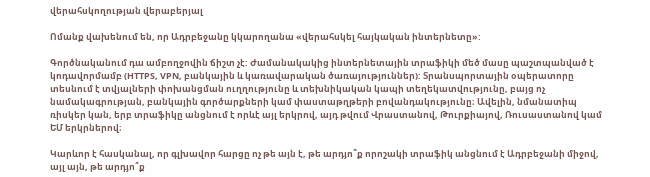վերահսկողության վերաբերյալ

Ոմանք վախենում են, որ Ադրբեջանը կկարողանա «վերահսկել հայկական ինտերնետը»:

Գործնականում դա ամբողջովին ճիշտ չէ: Ժամանակակից ինտերնետային տրաֆիկի մեծ մասը պաշտպանված է կոդավորմամբ (HTTPS, VPN, բանկային և կառավարական ծառայություններ): Տրանսպորտային օպերատորը տեսնում է տվյալների փոխանցման ուղղությունը և տեխնիկական կապի տեղեկատվությունը, բայց ոչ նամակագրության, բանկային գործարքների կամ փաստաթղթերի բովանդակությունը։ Ավելին, նմանատիպ ռիսկեր կան, երբ տրաֆիկը անցնում է որևէ այլ երկրով, այդ թվում Վրաստանով, Թուրքիայով, Ռուսաստանով կամ ԵՄ երկրներով։

Կարևոր է հասկանալ, որ գլխավոր հարցը ոչ թե այն է, թե արդյո՞ք որոշակի տրաֆիկ անցնում է Ադրբեջանի միջով, այլ այն, թե արդյո՞ք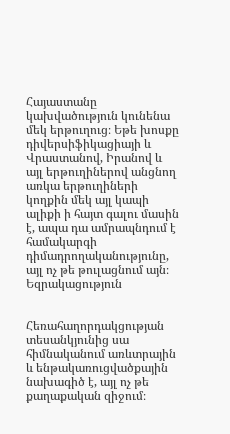Հայաստանը կախվածություն կունենա մեկ երթուղուց։ Եթե խոսքը դիվերսիֆիկացիայի և Վրաստանով, Իրանով և այլ երթուղիներով անցնող առկա երթուղիների կողքին մեկ այլ կապի ալիքի ի հայտ գալու մասին է, ապա դա ամրապնդում է համակարգի դիմադրողականությունը, այլ ոչ թե թուլացնում այն։
Եզրակացություն


Հեռահաղորդակցության տեսանկյունից սա հիմնականում առևտրային և ենթակառուցվածքային նախագիծ է, այլ ոչ թե քաղաքական զիջում։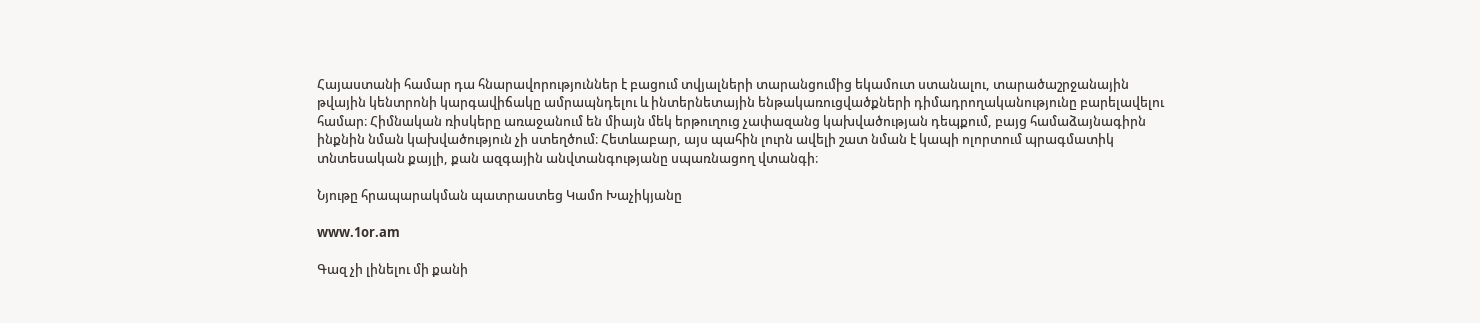Հայաստանի համար դա հնարավորություններ է բացում տվյալների տարանցումից եկամուտ ստանալու, տարածաշրջանային թվային կենտրոնի կարգավիճակը ամրապնդելու և ինտերնետային ենթակառուցվածքների դիմադրողականությունը բարելավելու համար։ Հիմնական ռիսկերը առաջանում են միայն մեկ երթուղուց չափազանց կախվածության դեպքում, բայց համաձայնագիրն ինքնին նման կախվածություն չի ստեղծում։ Հետևաբար, այս պահին լուրն ավելի շատ նման է կապի ոլորտում պրագմատիկ տնտեսական քայլի, քան ազգային անվտանգությանը սպառնացող վտանգի։

Նյութը հրապարակման պատրաստեց Կամո Խաչիկյանը

www.1or.am

Գազ չի լինելու մի քանի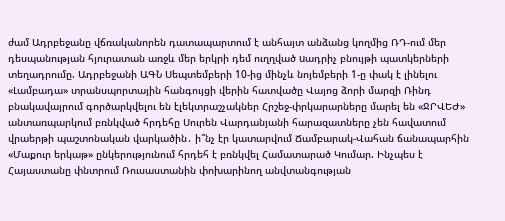ժամ Ադրբեջանը վճռականորեն դատապարտում է անհայտ անձանց կողմից ՌԴ-ում մեր դեսպանության հյուրատան առջև մեր երկրի դեմ ուղղված uադրիչ բնույթի պատկերների տեղադրումը. Ադրբեջանի ԱԳՆ Սեպտեմբերի 10-ից մինչև նոյեմբերի 1-ը փակ է լինելու «Լամբադա» տրանսպորտային հանգույցի վերին հատվածը Վայոց ձորի մարզի Ռինդ բնակավայրում գործարկվելու են էլեկտրաշչակներ Հրշեջ-փրկարարները մարել են «ՋՐՎԵԺ» անտառպարկում բռնկված հրդեհը Սուրեն Վարդանյանի հարազատները չեն հավատում վրաերթի պաշտոնական վարկածին․ ի՞նչ էր կատարվում Ճամբարակ-Վահան ճանապարհին «Մաքուր երկաթ» ընկերությունում հրդեհ է բռնկվել Համատարած Կումար. Ինչպես է Հայաստանը փնտրում Ռուսաստանին փոխարինող անվտանգության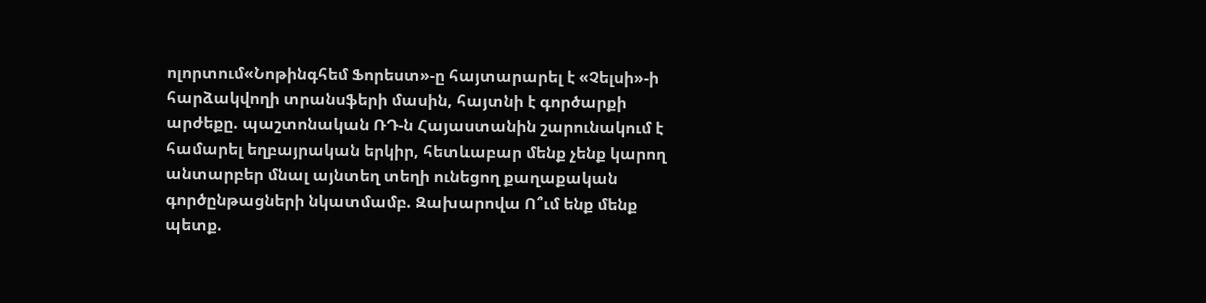ոլորտում«Նոթինգհեմ Ֆորեստ»-ը հայտարարել է «Չելսի»-ի հարձակվողի տրանսֆերի մասին, հայտնի է գործարքի արժեքը. պաշտոնական ՌԴ-ն Հայաստանին շարունակում է համարել եղբայրական երկիր, հետևաբար մենք չենք կարող անտարբեր մնալ այնտեղ տեղի ունեցող քաղաքական գործընթացների նկատմամբ. Զախարովա Ո՞ւմ ենք մենք պետք.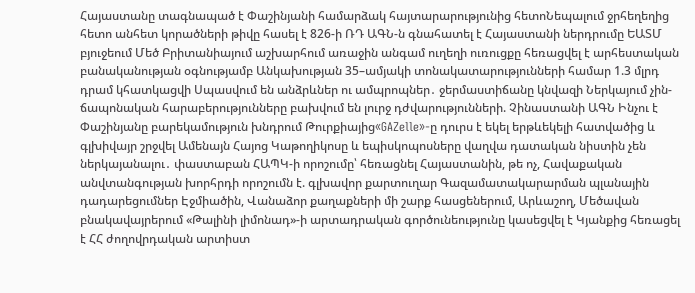Հայաստանը տագնապած է Փաշինյանի համարձակ հայտարարությունից հետոՆեպալում ջրհեղեղից հետո անհետ կորածների թիվը հասել է 826-ի ՌԴ ԱԳՆ-ն գնահատել է Հայաստանի ներդրումը ԵԱՏՄ բյուջեում Մեծ Բրիտանիայում աշխարհում առաջին անգամ ուղեղի ուռուցքը հեռացվել է արհեստական բանականության օգնությամբ Անկախության 35–ամյակի տոնակատարությունների համար 1.3 մլրդ դրամ կհատկացվի Սպասվում են անձրևներ ու ամպրոպներ․ ջերմաստիճանը կնվազի Ներկայում չին-ճապոնական հարաբերությունները բախվում են լուրջ դժվարությունների. Չինաստանի ԱԳՆ Ինչու է Փաշինյանը բարեկամություն խնդրում Թուրքիայից«GAZelle»-ը դուրս է եկել երթևեկելի հատվածից և գլխիվայր շրջվել Ամենայն Հայոց Կաթողիկոսը և եպիսկոպոսները վաղվա դատական նիստին չեն ներկայանալու․ փաստաբան ՀԱՊԿ-ի որոշումը՝ հեռացնել Հայաստանին, թե ոչ, Հավաքական անվտանգության խորհրդի որոշումն է. գլխավոր քարտուղար Գազամատակարարման պլանային դադարեցումներ Էջմիածին, Վանաձոր քաղաքների մի շարք հասցեներում, Արևաշող, Մեծավան բնակավայրերում «Թալինի լիմոնադ»-ի արտադրական գործունեությունը կասեցվել է Կյանքից հեռացել է ՀՀ ժողովրդական արտիստ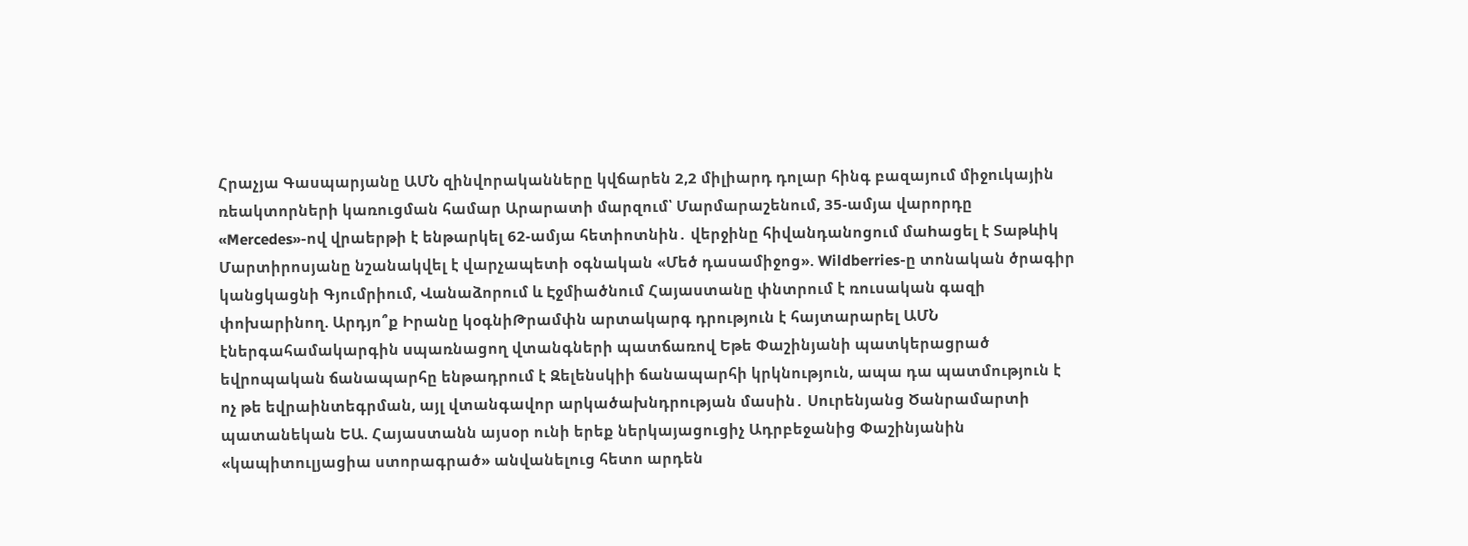Հրաչյա Գասպարյանը ԱՄՆ զինվորականները կվճարեն 2,2 միլիարդ դոլար հինգ բազայում միջուկային ռեակտորների կառուցման համար Արարատի մարզում՝ Մարմարաշենում, 35-ամյա վարորդը «Mercedes»-ով վրաերթի է ենթարկել 62-ամյա հետիոտնին․ վերջինը հիվանդանոցում մաhացել է Տաթևիկ Մարտիրոսյանը նշանակվել է վարչապետի օգնական «Մեծ դասամիջոց». Wildberries-ը տոնական ծրագիր կանցկացնի Գյումրիում, Վանաձորում և Էջմիածնում Հայաստանը փնտրում է ռուսական գազի փոխարինող. Արդյո՞ք Իրանը կօգնիԹրամփն արտակարգ դրություն է հայտարարել ԱՄՆ էներգահամակարգին uպառնացող վտանգների պատճառով Եթե Փաշինյանի պատկերացրած եվրոպական ճանապարհը ենթադրում է Զելենսկիի ճանապարհի կրկնություն, ապա դա պատմություն է ոչ թե եվրաինտեգրման, այլ վտանգավոր արկածախնդրության մասին․ Սուրենյանց Ծանրամարտի պատանեկան ԵԱ. Հայաստանն այսօր ունի երեք ներկայացուցիչ Ադրբեջանից Փաշինյանին «կապիտուլյացիա ստորագրած» անվանելուց հետո արդեն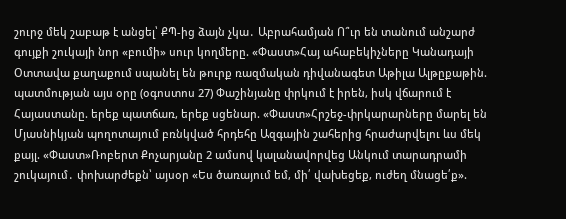շուրջ մեկ շաբաթ է անցել՝ ՔՊ-ից ձայն չկա․ Աբրահամյան Ո՞ւր են տանում անշարժ գույքի շուկայի նոր «բումի» սուր կողմերը. «Փաստ»Հայ ահաբեկիչները Կանադայի Օտտավա քաղաքում սպանել են թուրք ռազմական դիվանագետ Աթիլա Ալթըքաթին. պատմության այս օրը (օգոստոս 27) Փաշինյանը փրկում է իրեն, իսկ վճարում է Հայաստանը. երեք պատճառ, երեք սցենար. «Փաստ»Հրշեջ-փրկարարները մարել են Մյասնիկյան պողոտայում բռնկված հրդեհը Ազգային շահերից հրաժարվելու ևս մեկ քայլ. «Փաստ»Ռոբերտ Քոչարյանը 2 ամսով կալանավորվեց Անկում տարադրամի շուկայում․ փոխարժեքն՝ այսօր «Ես ծառայում եմ, մի՛ վախեցեք, ուժեղ մնացե՛ք».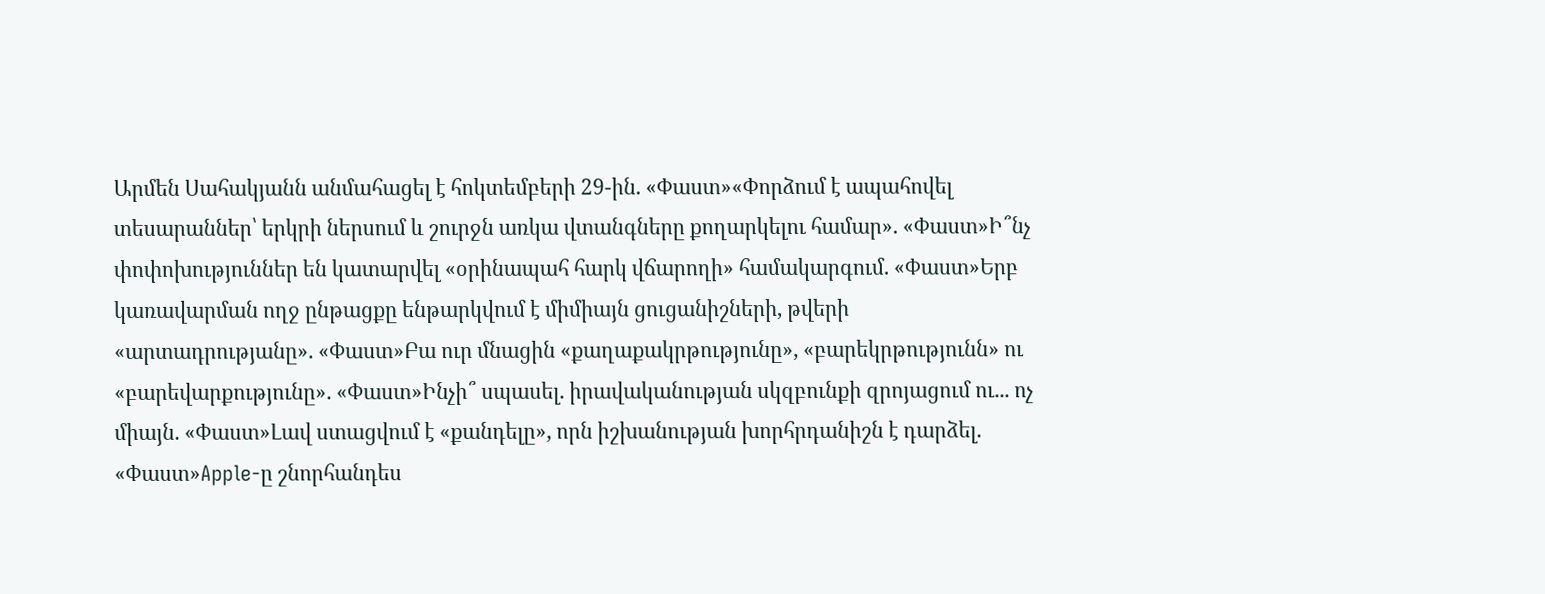Արմեն Սահակյանն անմահացել է հոկտեմբերի 29-ին. «Փաստ»«Փորձում է ապահովել տեսարաններ՝ երկրի ներսում և շուրջն առկա վտանգները քողարկելու համար». «Փաստ»Ի՞նչ փոփոխություններ են կատարվել «օրինապահ հարկ վճարողի» համակարգում. «Փաստ»Երբ կառավարման ողջ ընթացքը ենթարկվում է միմիայն ցուցանիշների, թվերի «արտադրությանը». «Փաստ»Բա ուր մնացին «քաղաքակրթությունը», «բարեկրթությունն» ու «բարեվարքությունը». «Փաստ»Ինչի՞ սպասել. իրավականության սկզբունքի զրոյացում ու... ոչ միայն. «Փաստ»Լավ ստացվում է «քանդելը», որն իշխանության խորհրդանիշն է դարձել. «Փաստ»Apple-ը շնորհանդես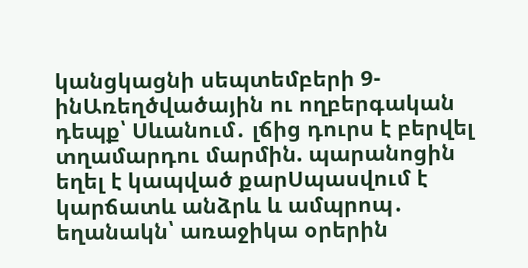կանցկացնի սեպտեմբերի 9-ինԱռեղծվածային ու ողբերգական դեպք՝ Սևանում․ լճից դուրս է բերվել տղամարդու մարմին. պարանոցին եղել է կապված քարՍպասվում է կարճատև անձրև և ամպրոպ․ եղանակն՝ առաջիկա օրերին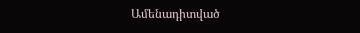Ամենադիտված